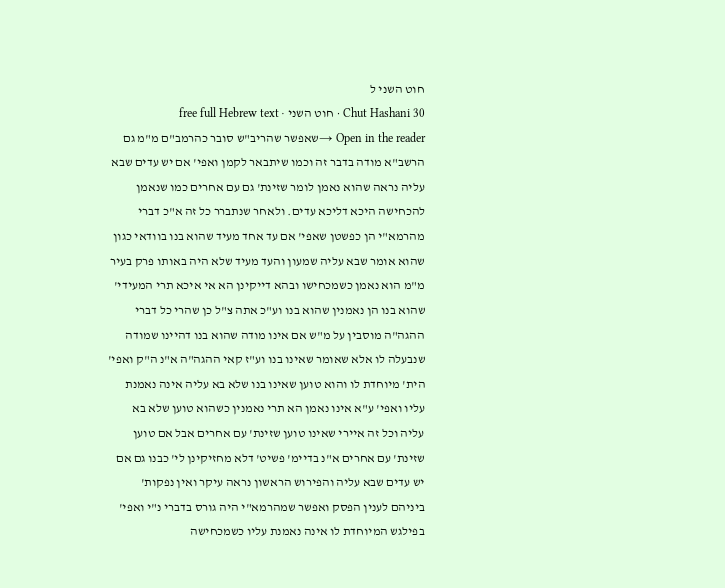חוט השני ל
Chut Hashani 30 · חוט השני · free full Hebrew text
Open in the reader →שאפשר שהריב"ש סובר כהרמב"ם מ"מ גם הרשב"א מודה בדבר זה וכמו שיתבאר לקמן ואפי' אם יש עדים שבא עליה נראה שהוא נאמן לומר שזינת' גם עם אחרים כמו שנאמן להכחישה היכא דליכא עדים. ולאחר שנתברר כל זה א"כ דברי מהרמא"י הן כפשטן שאפי' אם עד אחד מעיד שהוא בנו בוודאי כגון שהוא אומר שבא עליה שמעון והעד מעיד שלא היה באותו פרק בעיר מ"מ הוא נאמן כשמכחישו ובהא דייקינן הא אי איכא תרי המעידי' שהוא בנו הן נאמנין שהוא בנו וע"כ אתה צ"ל כן שהרי כל דברי ההגה"ה מוסבין על מ"ש אם אינו מודה שהוא בנו דהיינו שמודה שנבעלה לו אלא שאומר שאינו בנו וע"ז קאי ההגה"ה א"נ ה"ק ואפי' הית' מיוחדת לו והוא טוען שאינו בנו שלא בא עליה אינה נאמנת עליו ואפי' ע"א אינו נאמן הא תרי נאמנין כשהוא טוען שלא בא עליה וכל זה איירי שאינו טוען שזינת' עם אחרים אבל אם טוען שזינת' עם אחרים א"נ בדיימ' פשיט' דלא מחזיקינן לי' כבנו גם אם יש עדים שבא עליה והפירוש הראשון נראה עיקר ואין נפקות' ביניהם לענין הפסק ואפשר שמהרמא"י היה גורס בדברי נ"י ואפי' בפילגש המיוחדת לו אינה נאמנת עליו כשמכחישה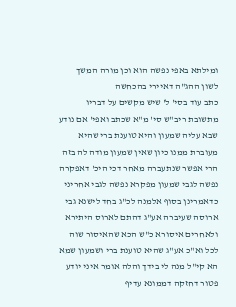ומילתא באפי נפשה הוא וכן מורה המשך לשון ההג"ה דאיירי בהכחשה
כתב עוד בסי' ל' שיש מקשים על דבריו מתשובת ריב"ש סי' מ"א שכתב ואפי' אם נודע שבא עליה שמעון והיא טוענת ברי שהיא מעוברת ממנו כיון שאין שמעון מודה לה בזה הרי אפשר שנתעברה מאחר דכי היכ' דאפקרה נפשה לגבי שמעון מפקרא נפשה לגבי אחריני כדאמרינן בסוף אלמנה לכ"ג בחד לישנא גבי ארוסה שעיברה אע"ג דהתם לארוס היתירא ולאחרים איסורא כ"ש הכא שהאיסור שוה לכל וא"כ אע"ג שהיא טוענת ברי ושמעון שמא הא קי"ל מנה לי בידך והלה אומר איני יודע פטור דחזקה דממונא עדיף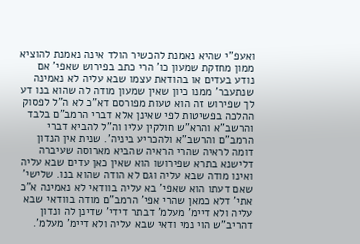ואעפ"י שהיא נאמנת להכשיר הולד אינה נאמנת להוציא ממון מחזקת שמעון כו' הרי כתב בפירוש שאפי' אם נודע בעדים או בהודאת עצמו שבא עליה לא נאמינה שנתעבר' ממנו כיון שאין שמעון מודה לה שהוא בנו דע לך שפירוש זה הוא טעות מפורסם דא"כ לא ה"ל לפסוק ההלכה בפשיטות לפי שאינן אלא דברי הרמב"ם בלבד והרשב"א והרא"ש חולקין עליו וה"ל להביא דברי הרמב"ם והרשב"א ולהכריע ביניה'. שנית אין הנדון דומה לראיה שהרי הראיה שהביא מארוסה שעיברה דלישנא בתרא שפירושו הוא שאין כאן עדים שבא עליה ואינו מודה שבא עליה וגם לא הודה שהוא בנו. שלישי' שאם דעתו הוא שאפי' בא עליה בוודאי לא נאמינה א"כ אתי' דלא כמאן שהרי אפי' הרמב"ם מודה בוודאי שבא עליה ולא דיימ' מעלמ' דבתר דידי' שדינן לה ונדון דהריב"ש הוי נמי ודאי שבא עליה ולא דיימ' מעלמ'.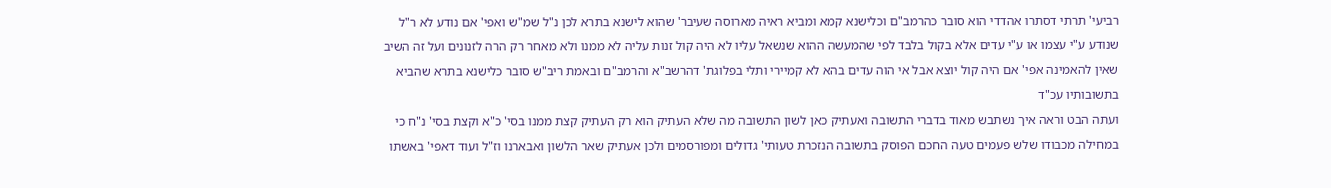רביעי' תרתי דסתרו אהדדי הוא סובר כהרמב"ם וכלישנא קמא ומביא ראיה מארוסה שעיבר' שהוא לישנא בתרא לכן נ"ל שמ"ש ואפי' אם נודע לא ר"ל שנודע ע"י עצמו או ע"י עדים אלא בקול בלבד לפי שהמעשה ההוא שנשאל עליו לא היה קול זנות עליה לא ממנו ולא מאחר רק הרה לזנונים ועל זה השיב שאין להאמינה אפי' אם היה קול יוצא אבל אי הוה עדים בהא לא קמיירי ותלי בפלוגת' דהרשב"א והרמב"ם ובאמת ריב"ש סובר כלישנא בתרא שהביא בתשובותיו עכ"ד
ועתה הבט וראה איך נשתבש מאוד בדברי התשובה ואעתיק כאן לשון התשובה מה שלא העתיק הוא רק העתיק קצת ממנו בסי' כ"א וקצת בסי' נ"ח כי במחילה מכבודו שלש פעמים טעה החכם הפוסק בתשובה הנזכרת טעותי' גדולים ומפורסמים ולכן אעתיק שאר הלשון ואבארנו וז"ל ועוד דאפי' באשתו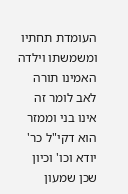העומדת תחתיו ומשמשתו וילדה האמינו תורה לאב לומר זה אינו בני וממזר הוא דקי"ל כר' יודא וכו' וכיון שכן שמעון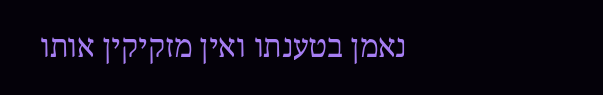נאמן בטענתו ואין מזקיקין אותו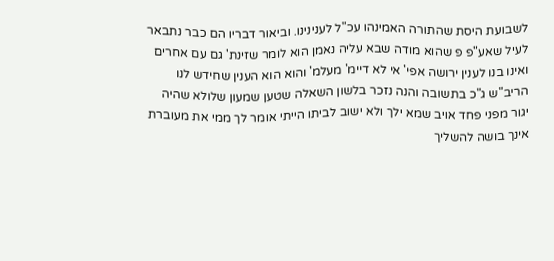לשבועת היסת שהתורה האמינהו עכ"ל לענינינו. וביאור דבריו הם כבר נתבאר לעיל שאע"פ פ שהוא מודה שבא עליה נאמן הוא לומר שזינת' גם עם אחרים ואינו בנו לענין ירושה אפי' אי לא דיימ' מעלמ' והוא הוא הענין שחידש לנו הריב"ש ג"כ בתשובה והנה נזכר בלשון השאלה שטען שמעון שלולא שהיה יגור מפני פחד אויב שמא ילך ולא ישוב לביתו הייתי אומר לך ממי את מעוברת אינך בושה להשליך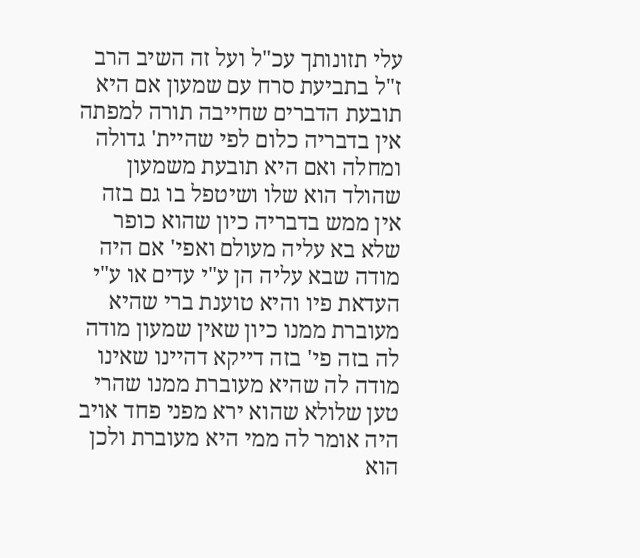עלי תזונותך עכ"ל ועל זה השיב הרב ז"ל בתביעת סרח עם שמעון אם היא תובעת הדברים שחייבה תורה למפתה אין בדבריה כלום לפי שהיית' גדולה ומחלה ואם היא תובעת משמעון שהולד הוא שלו ושיטפל בו גם בזה אין ממש בדבריה כיון שהוא כופר שלא בא עליה מעולם ואפי' אם היה מודה שבא עליה הן ע"י עדים או ע"י העדאת פיו והיא טוענת ברי שהיא מעוברת ממנו כיון שאין שמעון מודה לה בזה פי' בזה דייקא דהיינו שאינו מודה לה שהיא מעוברת ממנו שהרי טען שלולא שהוא ירא מפני פחד אויב היה אומר לה ממי היא מעוברת ולכן הוא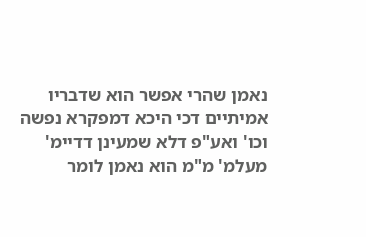נאמן שהרי אפשר הוא שדבריו אמיתיים דכי היכא דמפקרא נפשה וכו' ואע"פ דלא שמעינן דדיימ' מעלמ' מ"מ הוא נאמן לומר